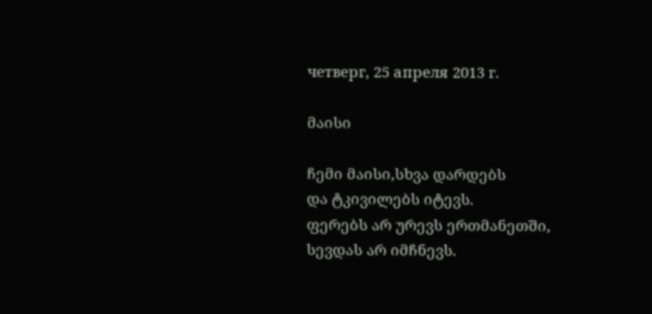четверг, 25 апреля 2013 г.

მაისი

ჩემი მაისი,სხვა დარდებს
და ტკივილებს იტევს.
ფერებს არ ურევს ერთმანეთში,
სევდას არ იმჩნევს.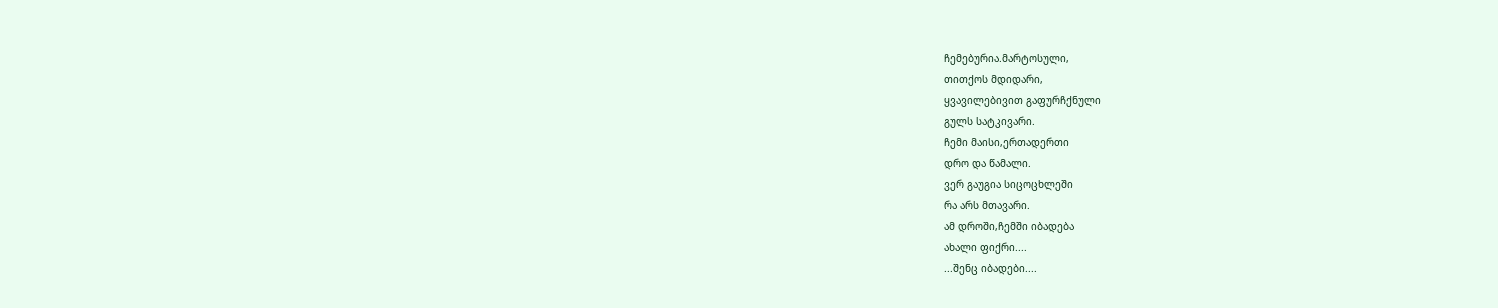ჩემებურია.მარტოსული,
თითქოს მდიდარი,
ყვავილებივით გაფურჩქნული
გულს სატკივარი.
ჩემი მაისი,ერთადერთი
დრო და წამალი.
ვერ გაუგია სიცოცხლეში
რა არს მთავარი.
ამ დროში,ჩემში იბადება
ახალი ფიქრი....
...შენც იბადები....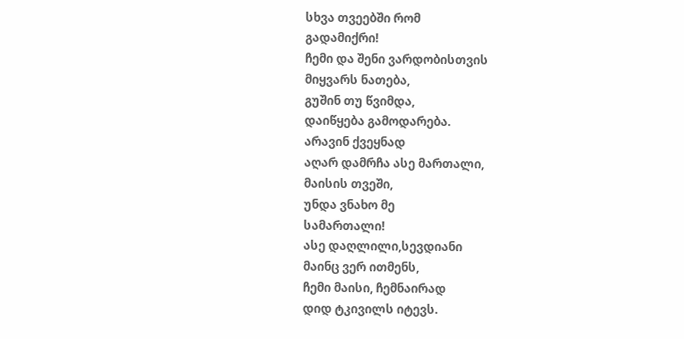სხვა თვეებში რომ
გადამიქრი!
ჩემი და შენი ვარდობისთვის
მიყვარს ნათება,
გუშინ თუ წვიმდა,
დაიწყება გამოდარება.
არავინ ქვეყნად
აღარ დამრჩა ასე მართალი,
მაისის თვეში,
უნდა ვნახო მე
სამართალი!
ასე დაღლილი,სევდიანი
მაინც ვერ ითმენს,
ჩემი მაისი, ჩემნაირად
დიდ ტკივილს იტევს.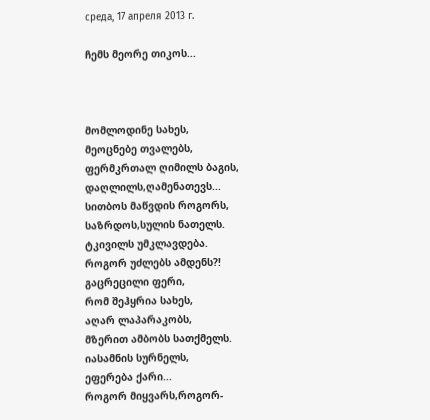среда, 17 апреля 2013 г.

ჩემს მეორე თიკოს...



მომლოდინე სახეს,
მეოცნებე თვალებს,
ფერმკრთალ ღიმილს ბაგის,
დაღლილს,ღამენათევს...
სითბოს მაწვდის როგორს,
საზრდოს,სულის ნათელს.
ტკივილს უმკლავდება.
როგორ უძლებს ამდენს?!
გაცრეცილი ფერი,
რომ შეჰყრია სახეს,
აღარ ლაპარაკობს,
მზერით ამბობს სათქმელს.
იასამნის სურნელს,
ეფერება ქარი...
როგორ მიყვარს,როგორ-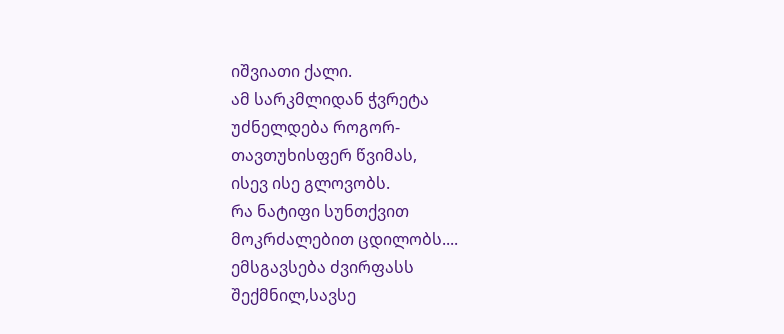იშვიათი ქალი.
ამ სარკმლიდან ჭვრეტა
უძნელდება როგორ-
თავთუხისფერ წვიმას,
ისევ ისე გლოვობს.
რა ნატიფი სუნთქვით
მოკრძალებით ცდილობს....
ემსგავსება ძვირფასს
შექმნილ,სავსე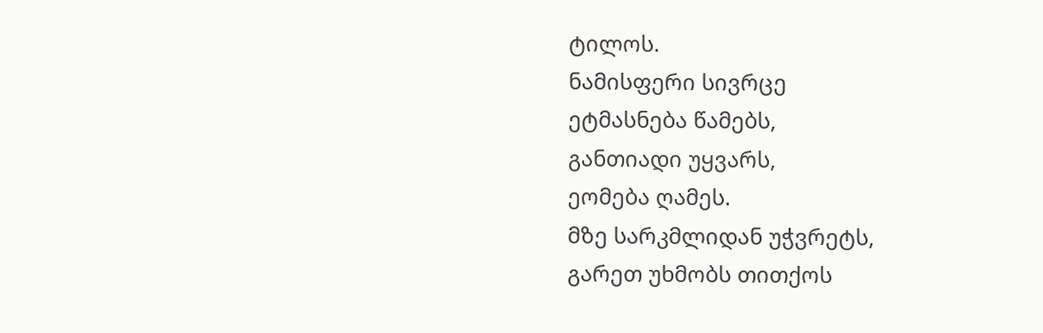ტილოს.
ნამისფერი სივრცე
ეტმასნება წამებს,
განთიადი უყვარს,
ეომება ღამეს.
მზე სარკმლიდან უჭვრეტს,
გარეთ უხმობს თითქოს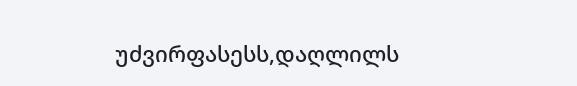უძვირფასესს,დაღლილს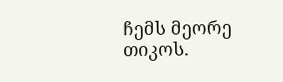ჩემს მეორე თიკოს.